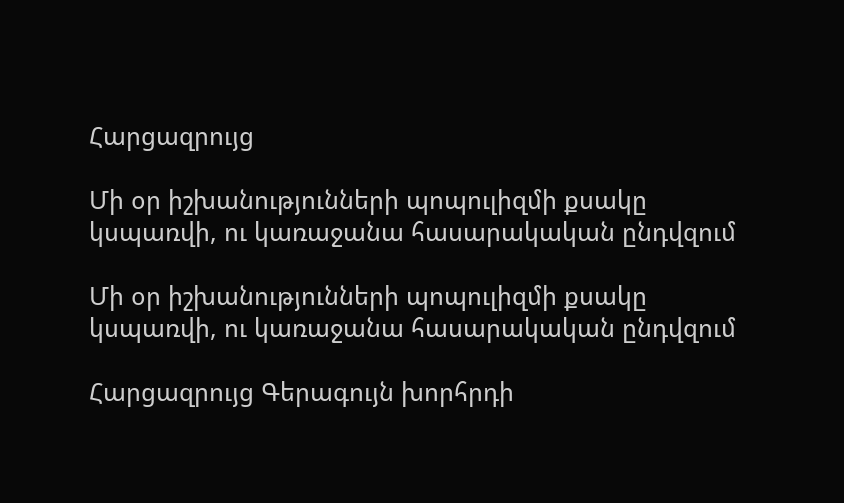Հարցազրույց

Մի օր իշխանությունների պոպուլիզմի քսակը կսպառվի, ու կառաջանա հասարակական ընդվզում

Մի օր իշխանությունների պոպուլիզմի քսակը կսպառվի, ու կառաջանա հասարակական ընդվզում

Հարցազրույց Գերագույն խորհրդի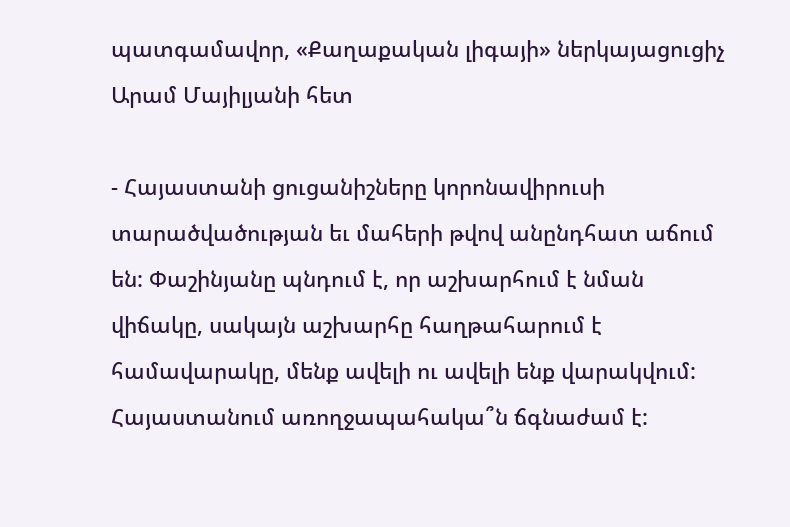պատգամավոր, «Քաղաքական լիգայի» ներկայացուցիչ Արամ Մայիլյանի հետ

- Հայաստանի ցուցանիշները կորոնավիրուսի տարածվածության եւ մահերի թվով անընդհատ աճում են: Փաշինյանը պնդում է, որ աշխարհում է նման վիճակը, սակայն աշխարհը հաղթահարում է համավարակը, մենք ավելի ու ավելի ենք վարակվում: Հայաստանում առողջապահակա՞ն ճգնաժամ է: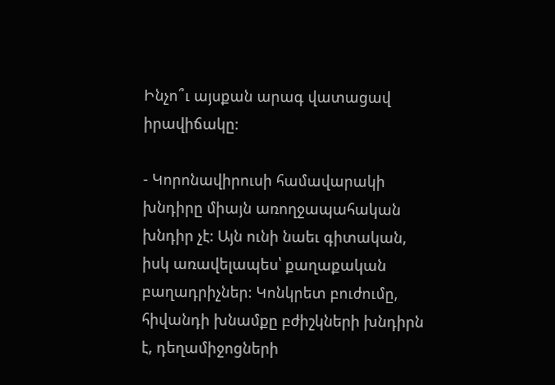Ինչո՞ւ այսքան արագ վատացավ իրավիճակը:

- Կորոնավիրուսի համավարակի խնդիրը միայն առողջապահական խնդիր չէ: Այն ունի նաեւ գիտական, իսկ առավելապես՝ քաղաքական բաղադրիչներ: Կոնկրետ բուժումը, հիվանդի խնամքը բժիշկների խնդիրն է, դեղամիջոցների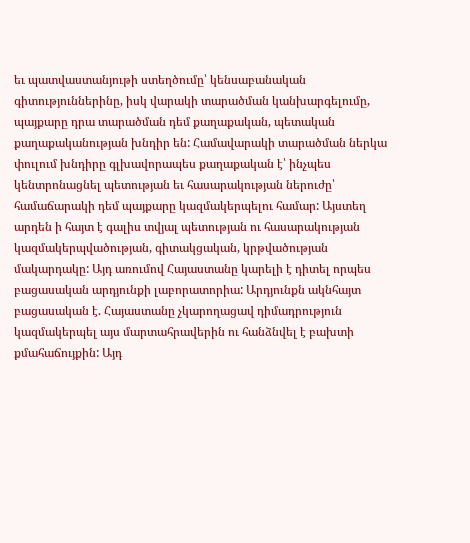եւ պատվաստանյութի ստեղծումը՝ կենսաբանական գիտություններինը, իսկ վարակի տարածման կանխարգելումը, պայքարը դրա տարածման դեմ քաղաքական, պետական քաղաքականության խնդիր են: Համավարակի տարածման ներկա փուլում խնդիրը գլխավորապես քաղաքական է՝ ինչպես կենտրոնացնել պետության եւ հասարակության ներուժը՝ համաճարակի դեմ պայքարը կազմակերպելու համար: Այստեղ արդեն ի հայտ է գալիս տվյալ պետության ու հասարակության կազմակերպվածության, գիտակցական, կրթվածության մակարդակը: Այդ առումով Հայաստանը կարելի է դիտել որպես բացասական արդյունքի լաբորատորիա: Արդյունքն ակնհայտ բացասական է. Հայաստանը չկարողացավ դիմադրություն կազմակերպել այս մարտահրավերին ու հանձնվել է բախտի քմահաճույքին: Այդ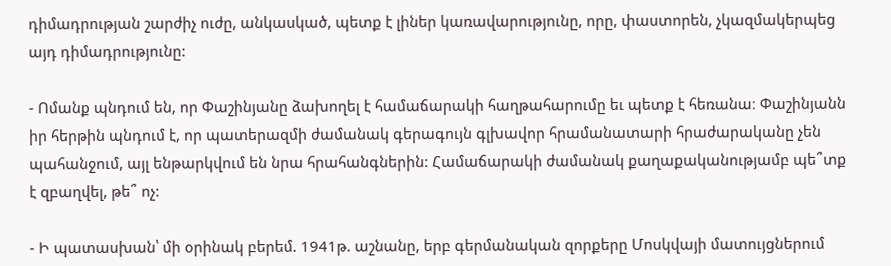դիմադրության շարժիչ ուժը, անկասկած, պետք է լիներ կառավարությունը, որը, փաստորեն, չկազմակերպեց այդ դիմադրությունը:

- Ոմանք պնդում են, որ Փաշինյանը ձախողել է համաճարակի հաղթահարումը եւ պետք է հեռանա։ Փաշինյանն իր հերթին պնդում է, որ պատերազմի ժամանակ գերագույն գլխավոր հրամանատարի հրաժարականը չեն պահանջում, այլ ենթարկվում են նրա հրահանգներին: Համաճարակի ժամանակ քաղաքականությամբ պե՞տք է զբաղվել, թե՞ ոչ:

- Ի պատասխան՝ մի օրինակ բերեմ. 1941թ. աշնանը, երբ գերմանական զորքերը Մոսկվայի մատույցներում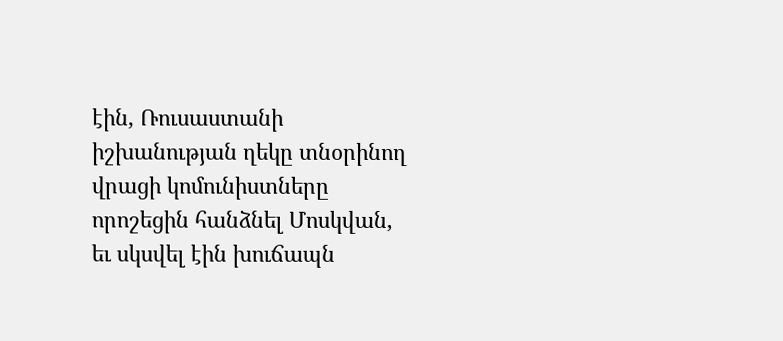էին, Ռուսաստանի իշխանության ղեկը տնօրինող վրացի կոմունիստները որոշեցին հանձնել Մոսկվան, եւ սկսվել էին խուճապն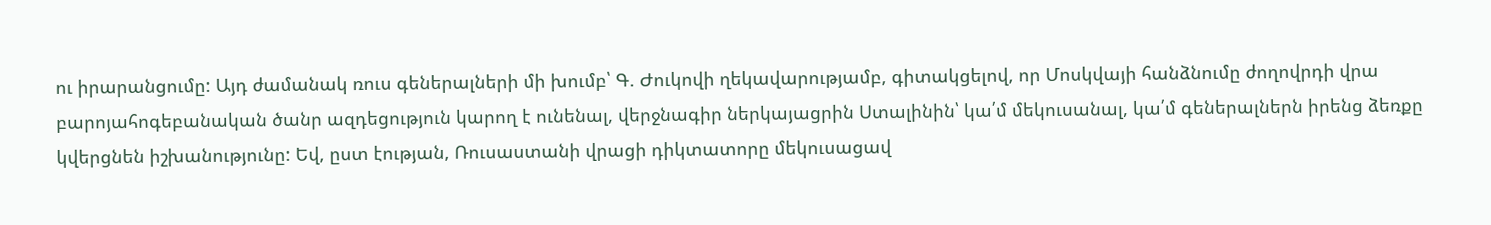ու իրարանցումը: Այդ ժամանակ ռուս գեներալների մի խումբ՝ Գ. Ժուկովի ղեկավարությամբ, գիտակցելով, որ Մոսկվայի հանձնումը ժողովրդի վրա բարոյահոգեբանական ծանր ազդեցություն կարող է ունենալ, վերջնագիր ներկայացրին Ստալինին՝ կա՛մ մեկուսանալ, կա՛մ գեներալներն իրենց ձեռքը կվերցնեն իշխանությունը: Եվ, ըստ էության, Ռուսաստանի վրացի դիկտատորը մեկուսացավ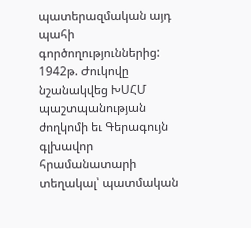պատերազմական այդ պահի գործողություններից: 1942թ. Ժուկովը նշանակվեց ԽՍՀՄ պաշտպանության ժողկոմի եւ Գերագույն գլխավոր հրամանատարի տեղակալ՝ պատմական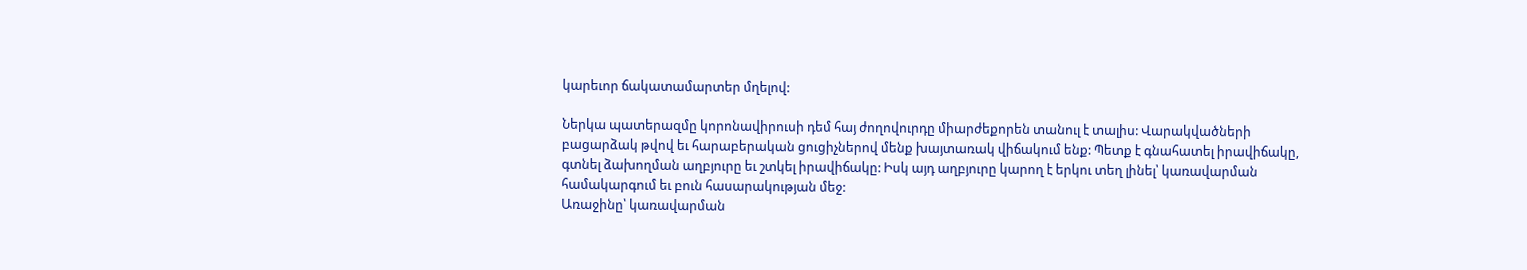կարեւոր ճակատամարտեր մղելով:

Ներկա պատերազմը կորոնավիրուսի դեմ հայ ժողովուրդը միարժեքորեն տանուլ է տալիս: Վարակվածների բացարձակ թվով եւ հարաբերական ցուցիչներով մենք խայտառակ վիճակում ենք: Պետք է գնահատել իրավիճակը, գտնել ձախողման աղբյուրը եւ շտկել իրավիճակը: Իսկ այդ աղբյուրը կարող է երկու տեղ լինել՝ կառավարման համակարգում եւ բուն հասարակության մեջ:
Առաջինը՝ կառավարման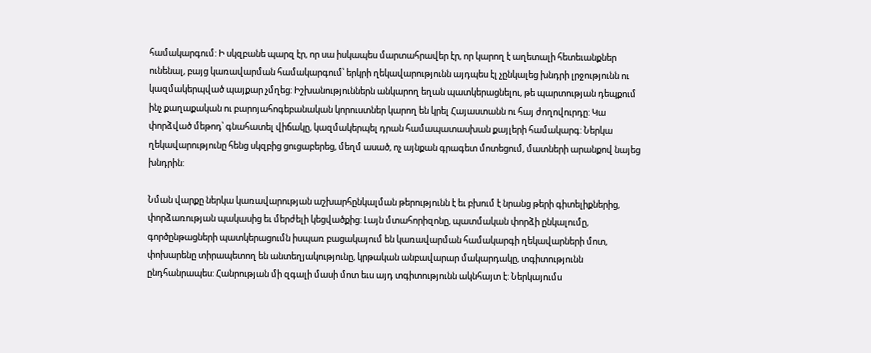համակարգում: Ի սկզբանե պարզ էր, որ սա իսկապես մարտահրավեր էր, որ կարող է աղետալի հետեւանքներ ունենալ, բայց կառավարման համակարգում՝ երկրի ղեկավարությունն այդպես էլ չընկալեց խնդրի լրջությունն ու կազմակերպված պայքար չմղեց: Իշխանություններն անկարող եղան պատկերացնելու, թե պարտության դեպքում ինչ քաղաքական ու բարոյահոգեբանական կորուստներ կարող են կրել Հայաստանն ու հայ ժողովուրդը: Կա փորձված մեթոդ՝ գնահատել վիճակը, կազմակերպել դրան համապատասխան քայլերի համակարգ: Ներկա ղեկավարությունը հենց սկզբից ցուցաբերեց, մեղմ ասած, ոչ այնքան գրագետ մոտեցում, մատների արանքով նայեց խնդրին:

Նման վարքը ներկա կառավարության աշխարհընկալման թերությունն է եւ բխում է նրանց թերի գիտելիքներից, փորձառության պակասից եւ մերժելի կեցվածքից: Լայն մտահորիզոնը, պատմական փորձի ընկալումը, գործընթացների պատկերացումն իսպառ բացակայում են կառավարման համակարգի ղեկավարների մոտ, փոխարենը տիրապետող են անտեղյակությունը, կրթական անբավարար մակարդակը, տգիտությունն ընդհանրապես: Հանրության մի զգալի մասի մոտ եւս այդ տգիտությունն ակնհայտ է: Ներկայումս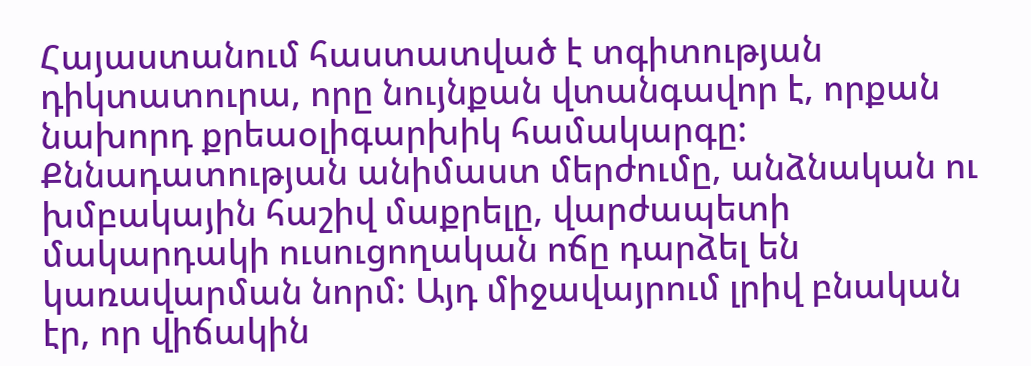Հայաստանում հաստատված է տգիտության դիկտատուրա, որը նույնքան վտանգավոր է, որքան նախորդ քրեաօլիգարխիկ համակարգը: Քննադատության անիմաստ մերժումը, անձնական ու խմբակային հաշիվ մաքրելը, վարժապետի մակարդակի ուսուցողական ոճը դարձել են կառավարման նորմ: Այդ միջավայրում լրիվ բնական էր, որ վիճակին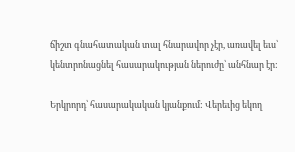ճիշտ գնահատական տալ հնարավոր չէր, առավել եւս՝ կենտրոնացնել հասարակության ներուժը՝ անհնար էր:

Երկրորդ՝ հասարակական կյանքում: Վերեւից եկող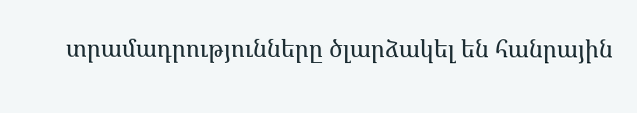տրամադրությունները ծլարձակել են հանրային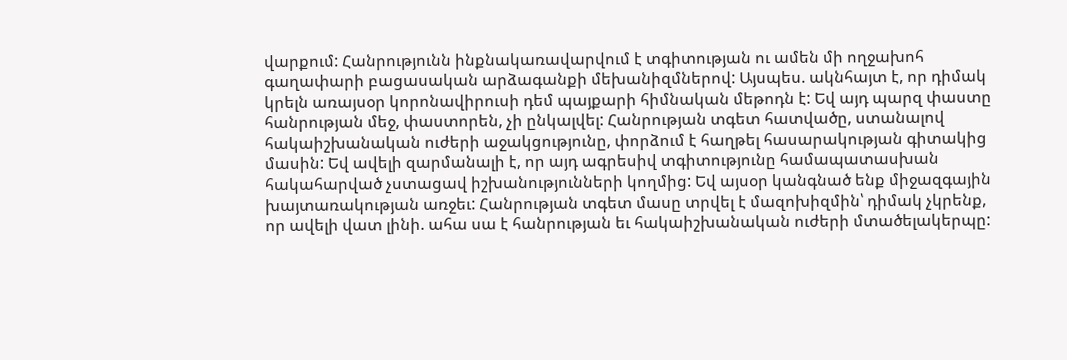վարքում: Հանրությունն ինքնակառավարվում է տգիտության ու ամեն մի ողջախոհ գաղափարի բացասական արձագանքի մեխանիզմներով: Այսպես. ակնհայտ է, որ դիմակ կրելն առայսօր կորոնավիրուսի դեմ պայքարի հիմնական մեթոդն է: Եվ այդ պարզ փաստը հանրության մեջ, փաստորեն, չի ընկալվել: Հանրության տգետ հատվածը, ստանալով հակաիշխանական ուժերի աջակցությունը, փորձում է հաղթել հասարակության գիտակից մասին: Եվ ավելի զարմանալի է, որ այդ ագրեսիվ տգիտությունը համապատասխան հակահարված չստացավ իշխանությունների կողմից: Եվ այսօր կանգնած ենք միջազգային խայտառակության առջեւ: Հանրության տգետ մասը տրվել է մազոխիզմին՝ դիմակ չկրենք, որ ավելի վատ լինի. ահա սա է հանրության եւ հակաիշխանական ուժերի մտածելակերպը: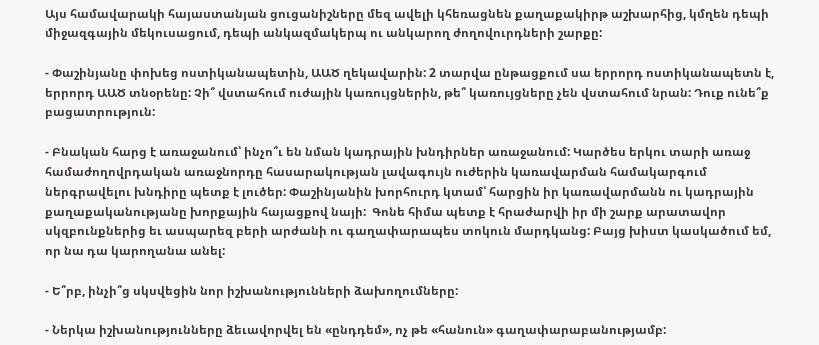Այս համավարակի հայաստանյան ցուցանիշները մեզ ավելի կհեռացնեն քաղաքակիրթ աշխարհից, կմղեն դեպի միջազգային մեկուսացում, դեպի անկազմակերպ ու անկարող ժողովուրդների շարքը:

- Փաշինյանը փոխեց ոստիկանապետին, ԱԱԾ ղեկավարին: 2 տարվա ընթացքում սա երրորդ ոստիկանապետն է, երրորդ ԱԱԾ տնօրենը: Չի՞ վստահում ուժային կառույցներին, թե՞ կառույցները չեն վստահում նրան: Դուք ունե՞ք բացատրություն:

- Բնական հարց է առաջանում՝ ինչո՞ւ են նման կադրային խնդիրներ առաջանում: Կարծես երկու տարի առաջ համաժողովրդական առաջնորդը հասարակության լավագույն ուժերին կառավարման համակարգում ներգրավելու խնդիրը պետք է լուծեր: Փաշինյանին խորհուրդ կտամ՝ հարցին իր կառավարմանն ու կադրային քաղաքականությանը խորքային հայացքով նայի:  Գոնե հիմա պետք է հրաժարվի իր մի շարք արատավոր սկզբունքներից եւ ասպարեզ բերի արժանի ու գաղափարապես տոկուն մարդկանց: Բայց խիստ կասկածում եմ, որ նա դա կարողանա անել:

- Ե՞րբ, ինչի՞ց սկսվեցին նոր իշխանությունների ձախողումները:

- Ներկա իշխանությունները ձեւավորվել են «ընդդեմ», ոչ թե «հանուն» գաղափարաբանությամբ: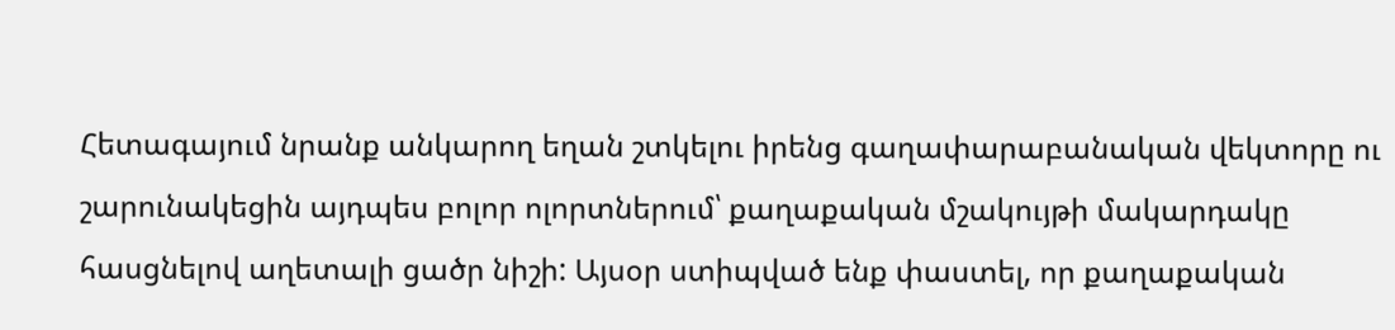Հետագայում նրանք անկարող եղան շտկելու իրենց գաղափարաբանական վեկտորը ու շարունակեցին այդպես բոլոր ոլորտներում՝ քաղաքական մշակույթի մակարդակը հասցնելով աղետալի ցածր նիշի: Այսօր ստիպված ենք փաստել, որ քաղաքական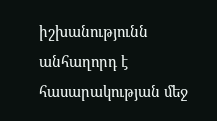իշխանությունն անհաղորդ է հասարակության մեջ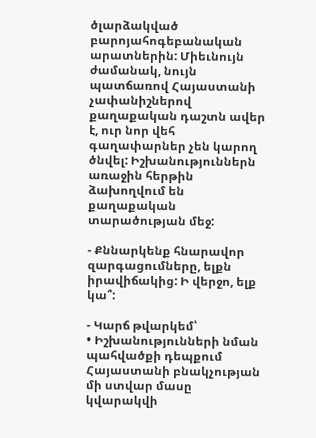ծլարձակված բարոյահոգեբանական արատներին: Միեւնույն ժամանակ, նույն պատճառով Հայաստանի չափանիշներով քաղաքական դաշտն ավեր է, ուր նոր վեհ գաղափարներ չեն կարող ծնվել: Իշխանություններն առաջին հերթին ձախողվում են քաղաքական տարածության մեջ:

- Քննարկենք հնարավոր զարգացումները, ելքն իրավիճակից: Ի վերջո, ելք կա՞:

- Կարճ թվարկեմ՝
• Իշխանությունների նման պահվածքի դեպքում Հայաստանի բնակչության մի ստվար մասը կվարակվի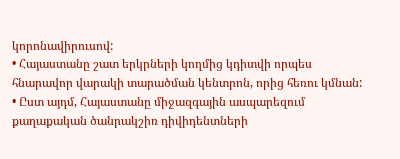կորոնավիրուսով:
• Հայաստանը շատ երկրների կողմից կդիտվի որպես հնարավոր վարակի տարածման կենտրոն, որից հեռու կմնան:
• Ըստ այդմ, Հայաստանը միջազգային ասպարեզում քաղաքական ծանրակշիռ դիվիդենտների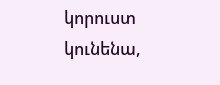կորուստ կունենա,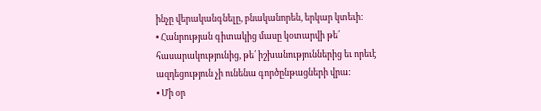ինչը վերականգնելը, բնականորեն, երկար կտեւի:
• Հանրության գիտակից մասը կօտարվի թե՛ հասարակությունից, թե՛ իշխանություններից եւ որեւէ ազդեցություն չի ունենա գործընթացների վրա:
• Մի օր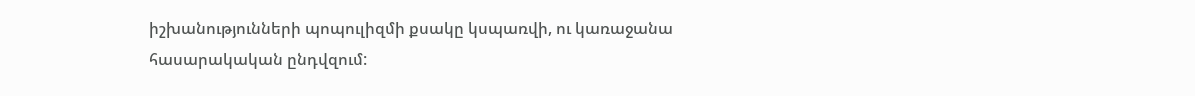իշխանությունների պոպուլիզմի քսակը կսպառվի, ու կառաջանա հասարակական ընդվզում: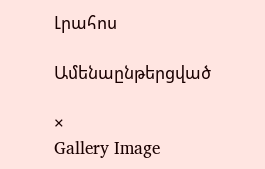Լրահոս

Ամենաընթերցված

×
Gallery Image